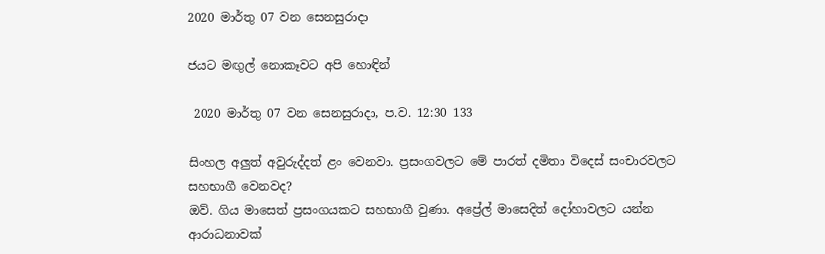2020 මාර්තු 07 වන සෙනසුරාදා

ජයට මඟුල් නොකෑවට අපි හොඳින්

 2020 මාර්තු 07 වන සෙනසුරාදා, ප.ව. 12:30 133

සිංහල අලුත් අවුරුද්දත් ළං වෙනවා. ප්‍රසංගවලට මේ පාරත් දමිතා විදෙස් සංචාරවලට සහභාගී වෙනවද?
ඔව්. ගිය මාසෙත් ප්‍රසංගයකට සහභාගී වුණා. අප්‍රේල් මාසෙදිත් දෝහාවලට යන්න ආරාධනාවක්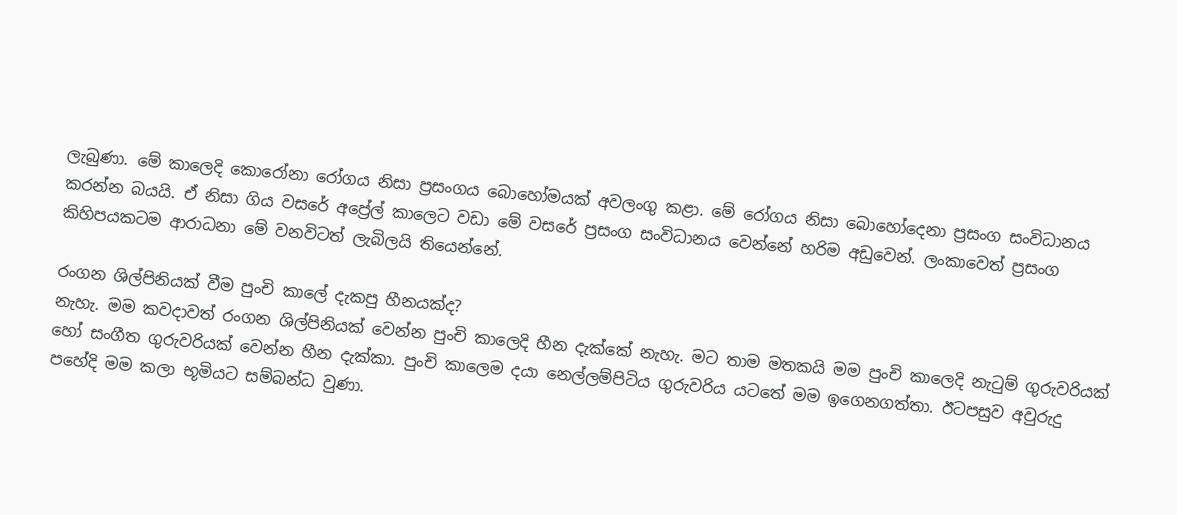ලැබුණා. මේ කාලෙදි කොරෝනා රෝගය නිසා ප්‍රසංගය බොහෝමයක් අවලංගු කළා. මේ රෝගය නිසා බොහෝදෙනා ප්‍රසංග සංවිධානය කරන්න බයයි. ඒ නිසා ගිය වසරේ අප්‍රේල් කාලෙට වඩා මේ වසරේ ප්‍රසංග සංවිධානය වෙන්නේ හරිම අඩුවෙන්. ලංකාවෙත් ප්‍රසංග කිහිපයකටම ආරාධනා මේ වනවිටත් ලැබිලයි තියෙන්නේ.

රංගන ශිල්පිනියක් වීම පුංචි කාලේ දැකපු හීනයක්ද?
නැහැ. මම කවදාවත් රංගන ශිල්පිනියක් වෙන්න පුංචි කාලෙදි හීන දැක්කේ නැහැ. මට තාම මතකයි මම පුංචි කාලෙදි නැටුම් ගුරුවරියක් හෝ සංගීත ගුරුවරියක් වෙන්න හීන දැක්කා. පුංචි කාලෙම දයා නෙල්ලම්පිටිය ගුරුවරිය යටතේ මම ඉගෙනගත්තා. ඊටපසුව අවුරුදු පහේදි මම කලා භූමියට සම්බන්ධ වුණා.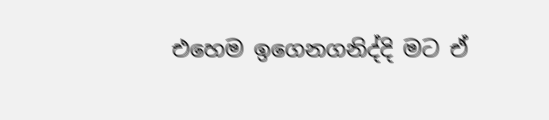එහෙම ඉගෙනගනිද්දි මට ඒ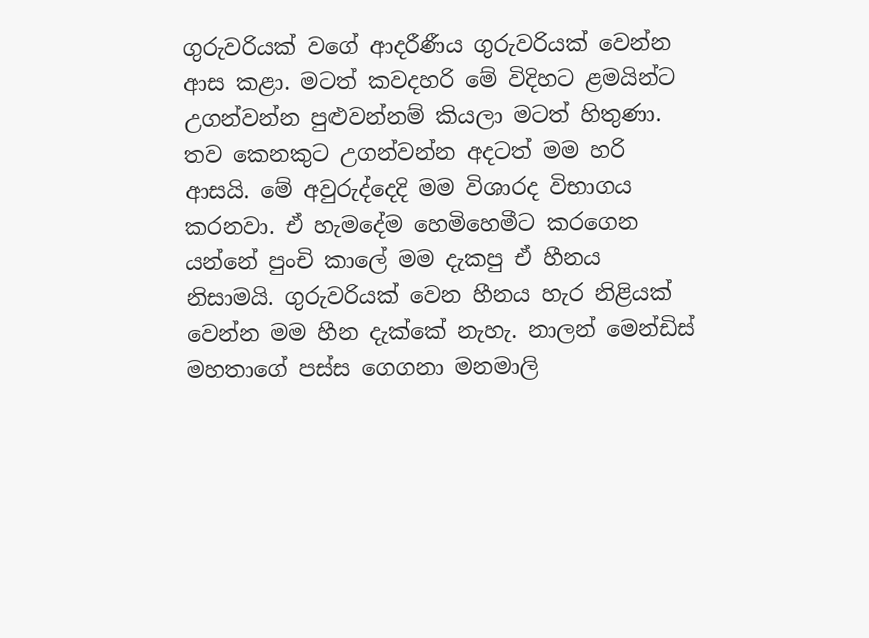ගුරුවරියක් වගේ ආදරීණීය ගුරුවරියක් වෙන්න ආස කළා. මටත් කවදහරි මේ විදිහට ළමයින්ට උගන්වන්න පුළුවන්නම් කියලා මටත් හිතුණා. තව කෙනකුට උගන්වන්න අදටත් මම හරි ආසයි. මේ අවුරුද්දෙදි මම විශාරද විභාගය කරනවා. ඒ හැමදේම හෙමිහෙමීට කරගෙන යන්නේ පුංචි කාලේ මම දැකපු ඒ හීනය නිසාමයි. ගුරුවරියක් වෙන හීනය හැර නිළියක් වෙන්න මම හීන දැක්කේ නැහැ. නාලන් මෙන්ඩිස් මහතාගේ පස්ස ගෙගනා මනමාලි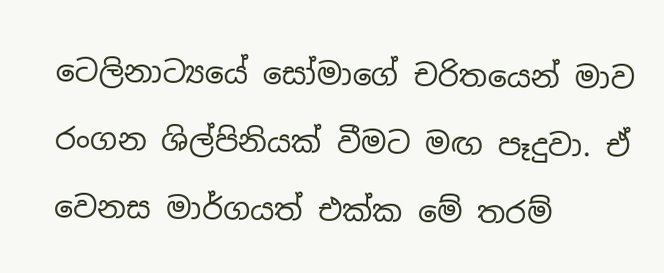ටෙලිනාට්‍යයේ සෝමාගේ චරිතයෙන් මාව රංගන ශිල්පිනියක් වීමට මඟ පෑදුවා. ඒ වෙනස මාර්ගයත් එක්ක මේ තරම්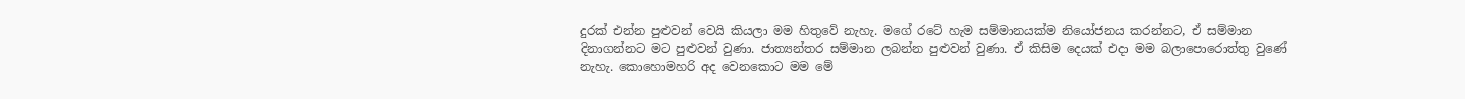දුරක් එන්න පුළුවන් වෙයි කියලා මම හිතුවේ නැහැ. මගේ රටේ හැම සම්මානයක්ම නියෝජනය කරන්නට, ඒ සම්මාන දිනාගන්නට මට පුළුවන් වුණා. ජාත්‍යන්තර සම්මාන ලබන්න පුළුවන් වුණා. ඒ කිසිම දෙයක් එදා මම බලාපොරොත්තු වුණේ නැහැ. කොහොමහරි අද වෙනකොට මම මේ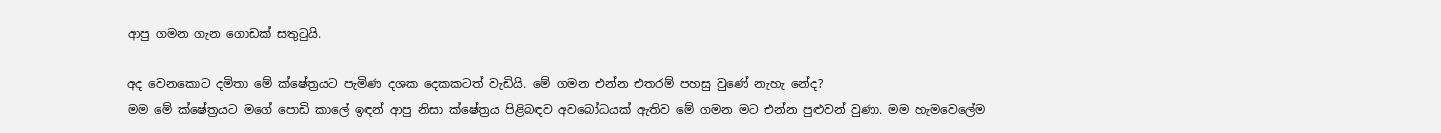ආපු ගමන ගැන ගොඩක් සතුටුයි.

අද වෙනකොට දමිතා මේ ක්ෂේත්‍රයට පැමිණ දශක දෙකකටත් වැඩියි. මේ ගමන එන්න එතරම් පහසු වුණේ නැහැ නේද?
මම මේ ක්ෂේත්‍රයට මගේ පොඩි කාලේ ඉඳන් ආපු නිසා ක්ෂේත්‍රය පිළිබඳව අවබෝධයක් ඇතිව මේ ගමන මට එන්න පුළුවන් වුණා. මම හැමවෙලේම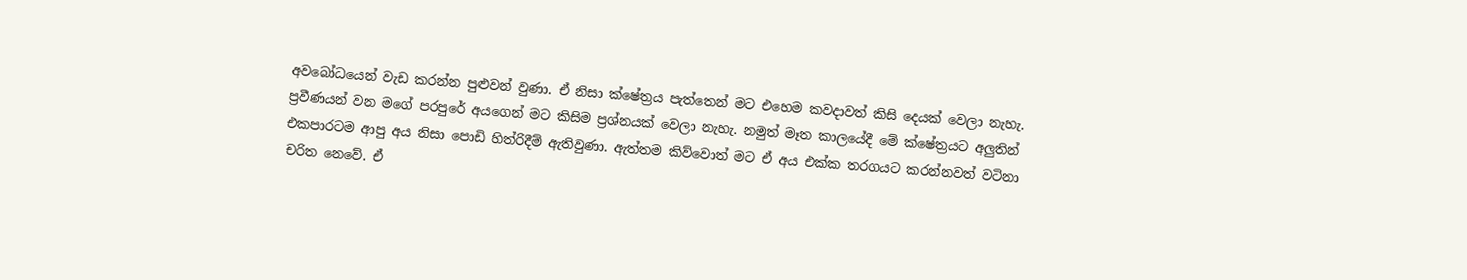අවබෝධයෙන් වැඩ කරන්න පුළුවන් වුණා. ඒ නිසා ක්ෂේත්‍රය පැත්තෙන් මට එහෙම කවදාවත් කිසි දෙයක් වෙලා නැහැ. ප්‍රවීණයන් වන මගේ පරපුරේ අයගෙන් මට කිසිම ප්‍රශ්නයක් වෙලා නැහැ. නමුත් මෑත කාලයේදී මේ ක්ෂේත්‍රයට අලුතින් එකපාරටම ආපු අය නිසා පොඩි හිත්රිදීම් ඇතිවුණා. ඇත්තම කිව්වොත් මට ඒ අය එක්ක තරගයට කරන්නවත් වටිනා චරිත නෙවේ. ඒ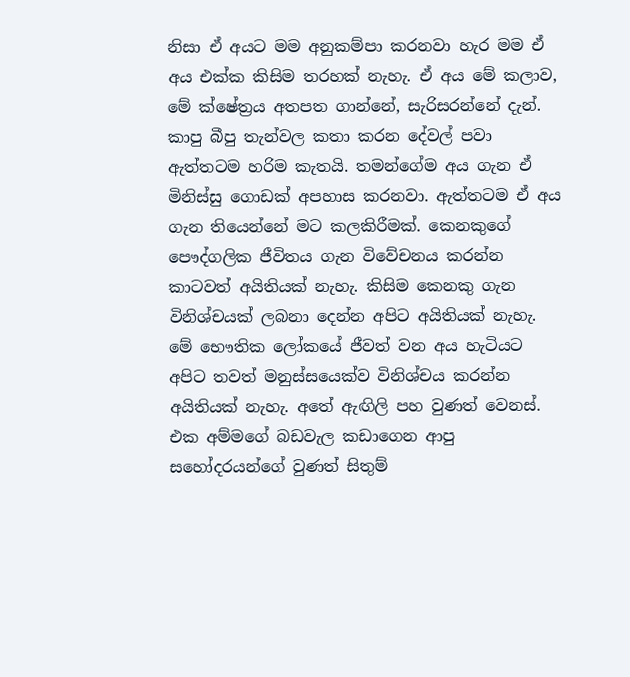නිසා ඒ අයට මම අනුකම්පා කරනවා හැර මම ඒ අය එක්ක කිසිම තරහක් නැහැ. ඒ අය මේ කලාව, මේ ක්ෂේත්‍රය අතපත ගාන්නේ, සැරිසරන්නේ දැන්. කාපු බීපු තැන්වල කතා කරන දේවල් පවා ඇත්තටම හරිම කැතයි. තමන්ගේම අය ගැන ඒ මිනිස්සු ගොඩක් අපහාස කරනවා. ඇත්තටම ඒ අය ගැන තියෙන්නේ මට කලකිරීමක්. කෙනකුගේ පෞද්ගලික ජීවිතය ගැන විවේචනය කරන්න කාටවත් අයිතියක් නැහැ. කිසිම කෙනකු ගැන විනිශ්චයක් ලබනා දෙන්න අපිට අයිතියක් නැහැ. මේ භෞතික ලෝකයේ ජීවත් වන අය හැටියට අපිට තවත් මනුස්සයෙක්ව විනිශ්චය කරන්න අයිතියක් නැහැ. අතේ ඇඟිලි පහ වුණත් වෙනස්. එක අම්මගේ බඩවැල කඩාගෙන ආපු සහෝදරයන්ගේ වුණත් සිතුම්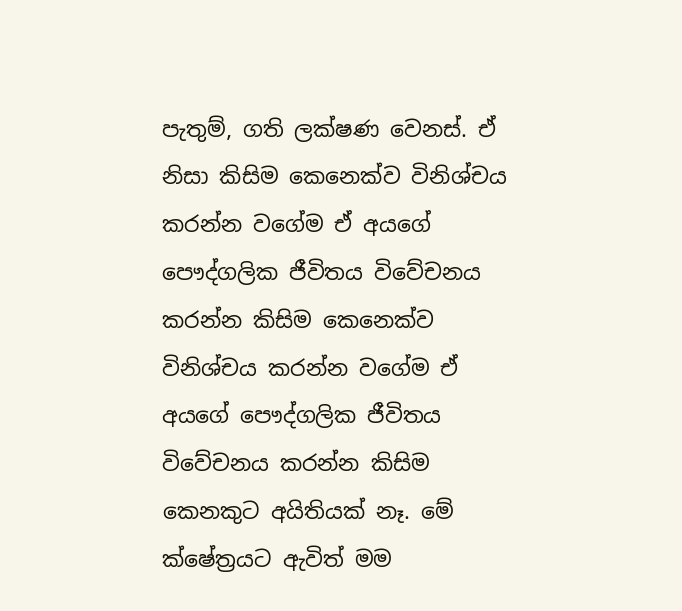පැතුම්, ගති ලක්ෂණ වෙනස්. ඒ නිසා කිසිම කෙනෙක්ව විනිශ්චය කරන්න වගේම ඒ අයගේ පෞද්ගලික ජීවිතය විවේචනය කරන්න කිසිම කෙනෙක්ව විනිශ්චය කරන්න වගේම ඒ අයගේ පෞද්ගලික ජීවිතය විවේචනය කරන්න කිසිම කෙනකුට අයිතියක් නෑ. මේ ක්ෂේත්‍රයට ඇවිත් මම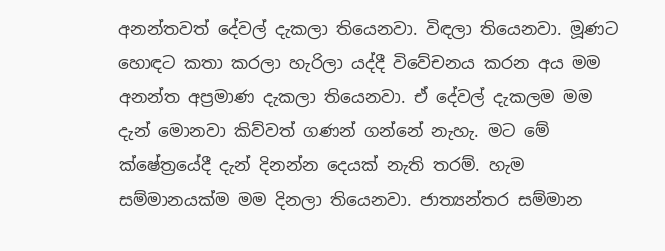අනන්තවත් දේවල් දැකලා තියෙනවා. විඳලා තියෙනවා. මූණට හොඳට කතා කරලා හැරිලා යද්දී විවේචනය කරන අය මම අනන්ත අප්‍රමාණ දැකලා තියෙනවා. ඒ දේවල් දැකලම මම දැන් මොනවා කිව්වත් ගණන් ගන්නේ නැහැ. මට මේ ක්ෂේත්‍රයේදී දැන් දිනන්න දෙයක් නැති තරම්. හැම සම්මානයක්ම මම දිනලා තියෙනවා. ජාත්‍යන්තර සම්මාන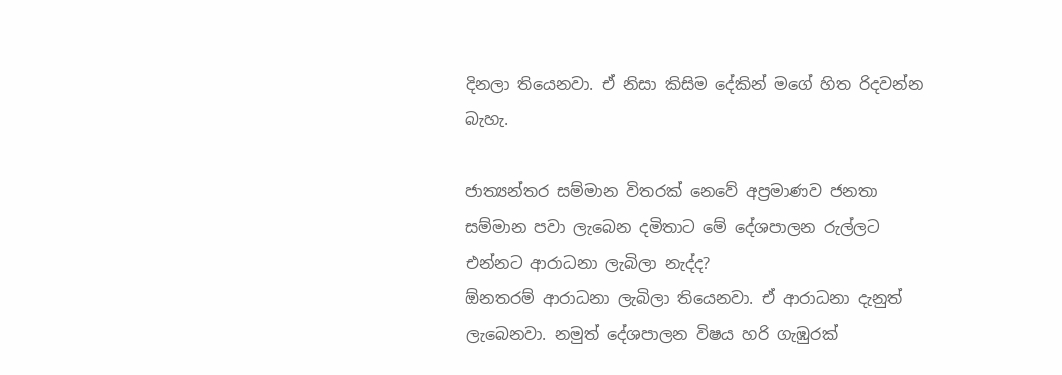දිනලා තියෙනවා. ඒ නිසා කිසිම දේකින් මගේ හිත රිදවන්න බැහැ.

ජාත්‍යන්තර සම්මාන විතරක් නෙවේ අප්‍රමාණව ජනතා සම්මාන පවා ලැබෙන දමිතාට මේ දේශපාලන රුල්ලට එන්නට ආරාධනා ලැබිලා නැද්ද?
ඕනතරම් ආරාධනා ලැබිලා තියෙනවා. ඒ ආරාධනා දැනුත් ලැබෙනවා. නමුත් දේශපාලන විෂය හරි ගැඹුරක්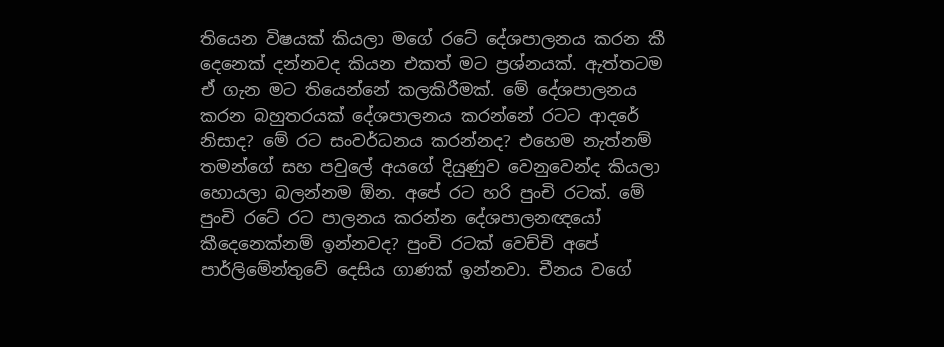තියෙන විෂයක් කියලා මගේ රටේ දේශපාලනය කරන කී දෙනෙක් දන්නවද කියන එකත් මට ප්‍රශ්නයක්. ඇත්තටම ඒ ගැන මට තියෙන්නේ කලකිරීමක්. මේ දේශපාලනය කරන බහුතරයක් දේශපාලනය කරන්නේ රටට ආදරේ නිසාද? මේ රට සංවර්ධනය කරන්නද? එහෙම නැත්නම් තමන්ගේ සහ පවුලේ අයගේ දියුණුව වෙනුවෙන්ද කියලා හොයලා බලන්නම ඕන. අපේ රට හරි පුංචි රටක්. මේ පුංචි රටේ රට පාලනය කරන්න දේශපාලනඥයෝ කීදෙනෙක්නම් ඉන්නවද? පුංචි රටක් වෙච්චි අපේ පාර්ලිමේන්තුවේ දෙසිය ගාණක් ඉන්නවා. චීනය වගේ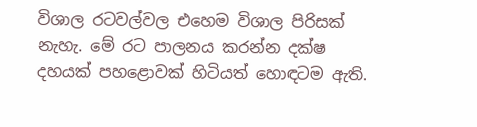විශාල රටවල්වල එහෙම විශාල පිරිසක් නැහැ. මේ රට පාලනය කරන්න දක්ෂ දහයක් පහළොවක් හිටියත් හොඳටම ඇති.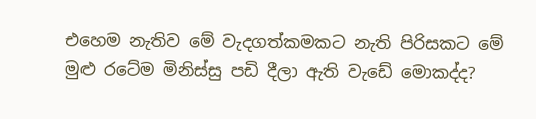එහෙම නැතිව මේ වැදගත්කමකට නැති පිරිසකට මේ මුළු රටේම මිනිස්සු පඩි දීලා ඇති වැඩේ මොකද්ද?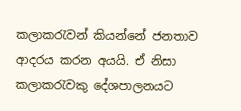කලාකරැවන් කියන්නේ ජනතාව ආදරය කරන අයයි. ඒ නිසා කලාකරැවකු දේශපාලනයට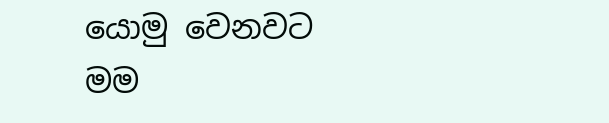යොමු වෙනවට මම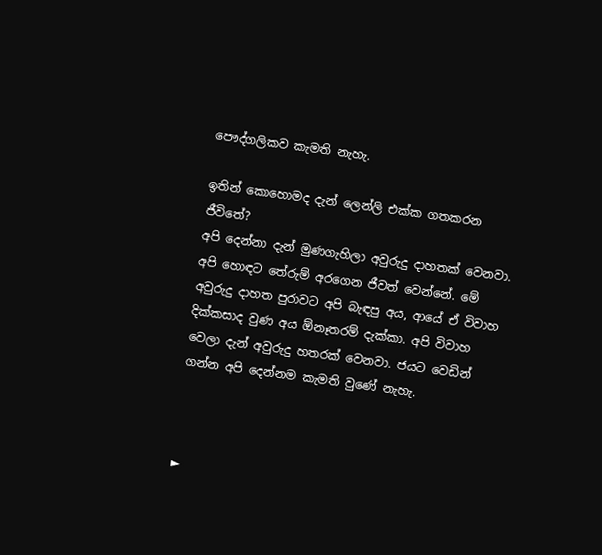පෞද්ගලිකව කැමති නැහැ.

ඉතින් කොහොමද දැන් ලෙන්ලි එක්ක ගතකරන ජීවිතේ?
අපි දෙන්නා දැන් මුණගැහිලා අවුරුදු දාහතක් වෙනවා. අපි හොඳට තේරුම් අරගෙන ජීවත් වෙන්නේ. මේ අවුරුදු දාහත පුරාවට අපි බැඳපු අය, ආයේ ඒ විවාහ දික්කසාද වුණ අය ඕනෑතරම් දැක්කා. අපි විවාහ වෙලා දැන් අවුරුදු හතරක් වෙනවා. ජයට වෙඩින් ගන්න අපි දෙන්නම කැමති වුණේ නැහැ.



►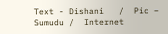Text - Dishani   /  Pic – Sumudu /  Internet